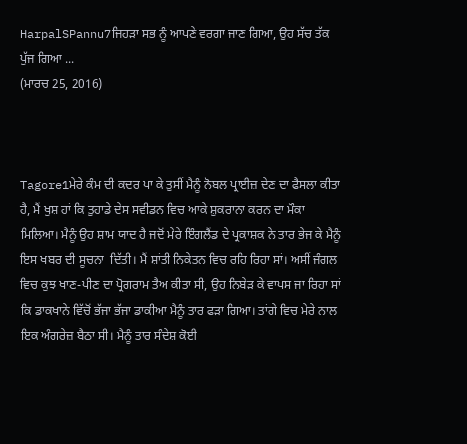HarpalSPannu7ਜਿਹੜਾ ਸਭ ਨੂੰ ਆਪਣੇ ਵਰਗਾ ਜਾਣ ਗਿਆ, ਉਹ ਸੱਚ ਤੱਕ ਪੁੱਜ ਗਿਆ ...
(ਮਾਰਚ 25, 2016)



Tagore1ਮੇਰੇ ਕੰਮ ਦੀ ਕਦਰ ਪਾ ਕੇ ਤੁਸੀਂ ਮੈਨੂੰ ਨੋਬਲ ਪ੍ਰਾਈਜ਼ ਦੇਣ ਦਾ ਫੈਸਲਾ ਕੀਤਾ ਹੈ, ਮੈਂ ਖੁਸ਼ ਹਾਂ ਕਿ ਤੁਹਾਡੇ ਦੇਸ ਸਵੀਡਨ ਵਿਚ ਆਕੇ ਸ਼ੁਕਰਾਨਾ ਕਰਨ ਦਾ ਮੌਕਾ ਮਿਲਿਆ। ਮੈਨੂੰ ਉਹ ਸ਼ਾਮ ਯਾਦ ਹੈ ਜਦੋਂ ਮੇਰੇ ਇੰਗਲੈਂਡ ਦੇ ਪ੍ਰਕਾਸ਼ਕ ਨੇ ਤਾਰ ਭੇਜ ਕੇ ਮੈਨੂੰ ਇਸ ਖਬਰ ਦੀ ਸੂਚਨਾ  ਦਿੱਤੀ। ਮੈਂ ਸ਼ਾਂਤੀ ਨਿਕੇਤਨ ਵਿਚ ਰਹਿ ਰਿਹਾ ਸਾਂ। ਅਸੀਂ ਜੰਗਲ ਵਿਚ ਕੁਝ ਖਾਣ-ਪੀਣ ਦਾ ਪ੍ਰੋਗਰਾਮ ਤੈਅ ਕੀਤਾ ਸੀ, ਉਹ ਨਿਬੇੜ ਕੇ ਵਾਪਸ ਜਾ ਰਿਹਾ ਸਾਂ ਕਿ ਡਾਕਖਾਨੇ ਵਿੱਚੋਂ ਭੱਜਾ ਭੱਜਾ ਡਾਕੀਆ ਮੈਨੂੰ ਤਾਰ ਫੜਾ ਗਿਆ। ਤਾਂਗੇ ਵਿਚ ਮੇਰੇ ਨਾਲ ਇਕ ਅੰਗਰੇਜ਼ ਬੈਠਾ ਸੀ। ਮੈਨੂੰ ਤਾਰ ਸੰਦੇਸ਼ ਕੋਈ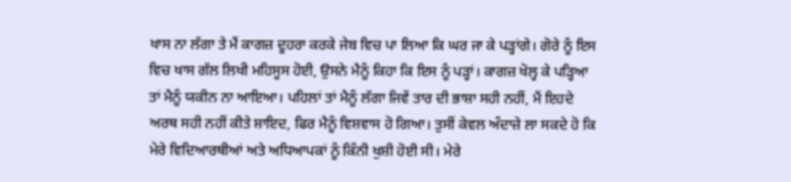ਖਾਸ ਨਾ ਲੱਗਾ ਤੇ ਮੈਂ ਕਾਗਜ਼ ਦੂਹਰਾ ਕਰਕੇ ਜੇਬ ਵਿਚ ਪਾ ਲਿਆ ਕਿ ਘਰ ਜਾ ਕੇ ਪੜ੍ਹਾਂਗੇ। ਗੋਰੇ ਨੂੰ ਇਸ ਵਿਚ ਖਾਸ ਗੱਲ ਲਿਖੀ ਮਹਿਸੂਸ ਹੋਈ, ਉਸਨੇ ਮੈਨੂੰ ਕਿਹਾ ਕਿ ਇਸ ਨੂੰ ਪੜ੍ਹਾਂ। ਕਾਗਜ਼ ਖੋਲ੍ਹ ਕੇ ਪੜ੍ਹਿਆ ਤਾਂ ਮੈਨੂੰ ਯਕੀਨ ਨਾ ਆਇਆ। ਪਹਿਲਾਂ ਤਾਂ ਮੈਨੂੰ ਲੱਗਾ ਜਿਵੇਂ ਤਾਰ ਦੀ ਭਾਸ਼ਾ ਸਹੀ ਨਹੀਂ, ਮੈਂ ਇਹਦੇ ਅਰਥ ਸਹੀ ਨਹੀਂ ਕੀਤੇ ਸ਼ਾਇਦ, ਫਿਰ ਮੈਨੂੰ ਵਿਸ਼ਵਾਸ ਹੋ ਗਿਆ। ਤੁਸੀਂ ਕੇਵਲ ਅੰਦਾਜ਼ੇ ਲਾ ਸਕਦੇ ਹੋ ਕਿ ਮੇਰੇ ਵਿਦਿਆਰਥੀਆਂ ਅਤੇ ਅਧਿਆਪਕਾਂ ਨੂੰ ਕਿੰਨੀ ਖੁਸ਼ੀ ਹੋਈ ਸੀ। ਮੇਰੇ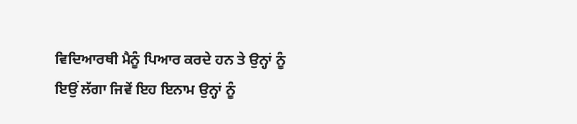ਵਿਦਿਆਰਥੀ ਮੈਨੂੰ ਪਿਆਰ ਕਰਦੇ ਹਨ ਤੇ ਉਨ੍ਹਾਂ ਨੂੰ ਇਉਂ ਲੱਗਾ ਜਿਵੇਂ ਇਹ ਇਨਾਮ ਉਨ੍ਹਾਂ ਨੂੰ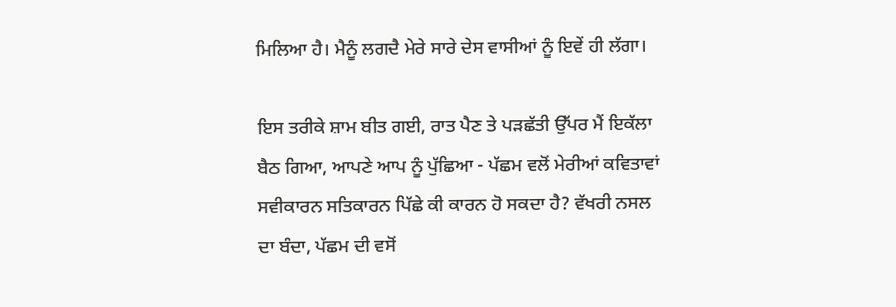ਮਿਲਿਆ ਹੈ। ਮੈਨੂੰ ਲਗਦੈ ਮੇਰੇ ਸਾਰੇ ਦੇਸ ਵਾਸੀਆਂ ਨੂੰ ਇਵੇਂ ਹੀ ਲੱਗਾ।

ਇਸ ਤਰੀਕੇ ਸ਼ਾਮ ਬੀਤ ਗਈ, ਰਾਤ ਪੈਣ ਤੇ ਪੜਛੱਤੀ ਉੱਪਰ ਮੈਂ ਇਕੱਲਾ ਬੈਠ ਗਿਆ, ਆਪਣੇ ਆਪ ਨੂੰ ਪੁੱਛਿਆ - ਪੱਛਮ ਵਲੋਂ ਮੇਰੀਆਂ ਕਵਿਤਾਵਾਂ ਸਵੀਕਾਰਨ ਸਤਿਕਾਰਨ ਪਿੱਛੇ ਕੀ ਕਾਰਨ ਹੋ ਸਕਦਾ ਹੈ? ਵੱਖਰੀ ਨਸਲ ਦਾ ਬੰਦਾ, ਪੱਛਮ ਦੀ ਵਸੋਂ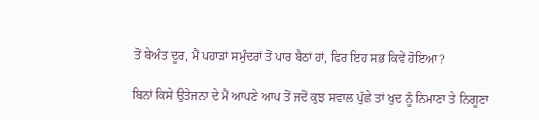ਤੋਂ ਬੇਅੰਤ ਦੂਰ, ਮੈਂ ਪਹਾੜਾਂ ਸਮੁੰਦਰਾਂ ਤੋਂ ਪਾਰ ਬੈਠਾਂ ਹਾਂ, ਫਿਰ ਇਹ ਸਭ ਕਿਵੇਂ ਹੋਇਆ?

ਬਿਨਾਂ ਕਿਸੇ ਉਤੇਜਨਾ ਦੇ ਮੈਂ ਆਪਣੇ ਆਪ ਤੋਂ ਜਦੋਂ ਕੁਝ ਸਵਾਲ ਪੁੱਛੇ ਤਾਂ ਖੁਦ ਨੂੰ ਨਿਮਾਣਾ ਤੇ ਨਿਗੂਣਾ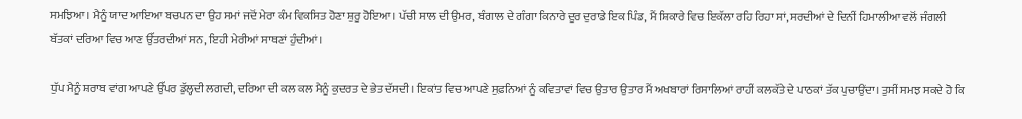ਸਮਝਿਆ। ਮੈਨੂੰ ਯਾਦ ਆਇਆ ਬਚਪਨ ਦਾ ਉਹ ਸਮਾਂ ਜਦੋਂ ਮੇਰਾ ਕੰਮ ਵਿਕਸਿਤ ਹੋਣਾ ਸ਼ੁਰੂ ਹੋਇਆ। ਪੱਚੀ ਸਾਲ ਦੀ ਉਮਰ, ਬੰਗਾਲ ਦੇ ਗੰਗਾ ਕਿਨਾਰੇ ਦੂਰ ਦੁਰਾਡੇ ਇਕ ਪਿੰਡ, ਮੈਂ ਸ਼ਿਕਾਰੇ ਵਿਚ ਇਕੱਲਾ ਰਹਿ ਰਿਹਾ ਸਾਂ, ਸਰਦੀਆਂ ਦੇ ਦਿਨੀਂ ਹਿਮਾਲੀਆ ਵਲੋਂ ਜੰਗਲੀ ਬੱਤਕਾਂ ਦਰਿਆ ਵਿਚ ਆਣ ਉੱਤਰਦੀਆਂ ਸਨ, ਇਹੀ ਮੇਰੀਆਂ ਸਾਥਣਾਂ ਹੁੰਦੀਆਂ।

ਧੁੱਪ ਮੈਨੂੰ ਸ਼ਰਾਬ ਵਾਂਗ ਆਪਣੇ ਉੱਪਰ ਡੁੱਲ੍ਹਦੀ ਲਗਦੀ, ਦਰਿਆ ਦੀ ਕਲ ਕਲ ਮੈਨੂੰ ਕੁਦਰਤ ਦੇ ਭੇਤ ਦੱਸਦੀ। ਇਕਾਂਤ ਵਿਚ ਆਪਣੇ ਸੁਫ਼ਨਿਆਂ ਨੂੰ ਕਵਿਤਾਵਾਂ ਵਿਚ ਉਤਾਰ ਉਤਾਰ ਮੈਂ ਅਖਬਾਰਾਂ ਰਿਸਾਲਿਆਂ ਰਾਹੀਂ ਕਲਕੱਤੇ ਦੇ ਪਾਠਕਾਂ ਤੱਕ ਪੁਚਾਉਂਦਾ। ਤੁਸੀਂ ਸਮਝ ਸਕਦੇ ਹੋ ਕਿ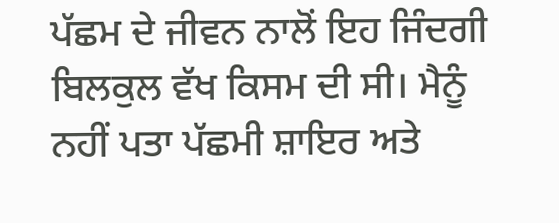ਪੱਛਮ ਦੇ ਜੀਵਨ ਨਾਲੋਂ ਇਹ ਜਿੰਦਗੀ ਬਿਲਕੁਲ ਵੱਖ ਕਿਸਮ ਦੀ ਸੀ। ਮੈਨੂੰ ਨਹੀਂ ਪਤਾ ਪੱਛਮੀ ਸ਼ਾਇਰ ਅਤੇ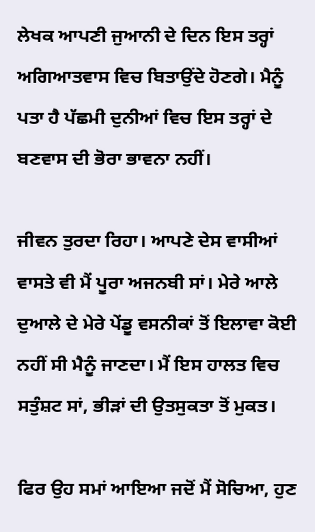ਲੇਖਕ ਆਪਣੀ ਜੁਆਨੀ ਦੇ ਦਿਨ ਇਸ ਤਰ੍ਹਾਂ ਅਗਿਆਤਵਾਸ ਵਿਚ ਬਿਤਾਉਂਦੇ ਹੋਣਗੇ। ਮੈਨੂੰ ਪਤਾ ਹੈ ਪੱਛਮੀ ਦੁਨੀਆਂ ਵਿਚ ਇਸ ਤਰ੍ਹਾਂ ਦੇ ਬਣਵਾਸ ਦੀ ਭੋਰਾ ਭਾਵਨਾ ਨਹੀਂ।

ਜੀਵਨ ਤੁਰਦਾ ਰਿਹਾ। ਆਪਣੇ ਦੇਸ ਵਾਸੀਆਂ ਵਾਸਤੇ ਵੀ ਮੈਂ ਪੂਰਾ ਅਜਨਬੀ ਸਾਂ। ਮੇਰੇ ਆਲੇ ਦੁਆਲੇ ਦੇ ਮੇਰੇ ਪੇਂਡੂ ਵਸਨੀਕਾਂ ਤੋਂ ਇਲਾਵਾ ਕੋਈ ਨਹੀਂ ਸੀ ਮੈਨੂੰ ਜਾਣਦਾ। ਮੈਂ ਇਸ ਹਾਲਤ ਵਿਚ ਸਤੁੰਸ਼ਟ ਸਾਂ, ਭੀੜਾਂ ਦੀ ਉਤਸੁਕਤਾ ਤੋਂ ਮੁਕਤ।

ਫਿਰ ਉਹ ਸਮਾਂ ਆਇਆ ਜਦੋਂ ਮੈਂ ਸੋਚਿਆ, ਹੁਣ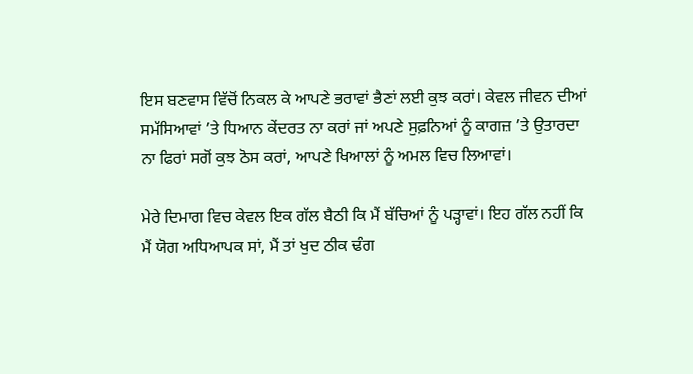ਇਸ ਬਣਵਾਸ ਵਿੱਚੋਂ ਨਿਕਲ ਕੇ ਆਪਣੇ ਭਰਾਵਾਂ ਭੈਣਾਂ ਲਈ ਕੁਝ ਕਰਾਂ। ਕੇਵਲ ਜੀਵਨ ਦੀਆਂ ਸਮੱਸਿਆਵਾਂ ’ਤੇ ਧਿਆਨ ਕੇਂਦਰਤ ਨਾ ਕਰਾਂ ਜਾਂ ਅਪਣੇ ਸੁਫ਼ਨਿਆਂ ਨੂੰ ਕਾਗਜ਼ ’ਤੇ ਉਤਾਰਦਾ ਨਾ ਫਿਰਾਂ ਸਗੋਂ ਕੁਝ ਠੋਸ ਕਰਾਂ, ਆਪਣੇ ਖਿਆਲਾਂ ਨੂੰ ਅਮਲ ਵਿਚ ਲਿਆਵਾਂ।

ਮੇਰੇ ਦਿਮਾਗ ਵਿਚ ਕੇਵਲ ਇਕ ਗੱਲ ਬੈਠੀ ਕਿ ਮੈਂ ਬੱਚਿਆਂ ਨੂੰ ਪੜ੍ਹਾਵਾਂ। ਇਹ ਗੱਲ ਨਹੀਂ ਕਿ ਮੈਂ ਯੋਗ ਅਧਿਆਪਕ ਸਾਂ, ਮੈਂ ਤਾਂ ਖੁਦ ਠੀਕ ਢੰਗ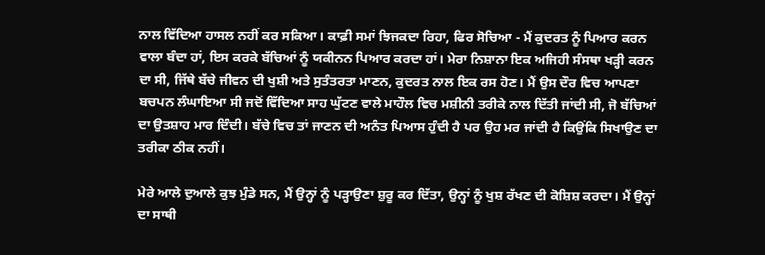ਨਾਲ ਵਿੱਦਿਆ ਹਾਸਲ ਨਹੀਂ ਕਰ ਸਕਿਆ। ਕਾਫ਼ੀ ਸਮਾਂ ਝਿਜਕਦਾ ਰਿਹਾ, ਫਿਰ ਸੋਚਿਆ - ਮੈਂ ਕੁਦਰਤ ਨੂੰ ਪਿਆਰ ਕਰਨ ਵਾਲਾ ਬੰਦਾ ਹਾਂ, ਇਸ ਕਰਕੇ ਬੱਚਿਆਂ ਨੂੰ ਯਕੀਨਨ ਪਿਆਰ ਕਰਦਾ ਹਾਂ। ਮੇਰਾ ਨਿਸ਼ਾਨਾ ਇਕ ਅਜਿਹੀ ਸੰਸਥਾ ਖੜ੍ਹੀ ਕਰਨ ਦਾ ਸੀ, ਜਿੱਥੇ ਬੱਚੇ ਜੀਵਨ ਦੀ ਖੁਸ਼ੀ ਅਤੇ ਸੁਤੰਤਰਤਾ ਮਾਣਨ, ਕੁਦਰਤ ਨਾਲ ਇਕ ਰਸ ਹੋਣ। ਮੈਂ ਉਸ ਦੌਰ ਵਿਚ ਆਪਣਾ ਬਚਪਨ ਲੰਘਾਇਆ ਸੀ ਜਦੋਂ ਵਿੱਦਿਆ ਸਾਹ ਘੁੱਟਣ ਵਾਲੇ ਮਾਹੌਲ ਵਿਚ ਮਸ਼ੀਨੀ ਤਰੀਕੇ ਨਾਲ ਦਿੱਤੀ ਜਾਂਦੀ ਸੀ, ਜੋ ਬੱਚਿਆਂ ਦਾ ਉਤਸ਼ਾਹ ਮਾਰ ਦਿੰਦੀ। ਬੱਚੇ ਵਿਚ ਤਾਂ ਜਾਣਨ ਦੀ ਅਨੰਤ ਪਿਆਸ ਹੁੰਦੀ ਹੈ ਪਰ ਉਹ ਮਰ ਜਾਂਦੀ ਹੈ ਕਿਉਂਕਿ ਸਿਖਾਉਣ ਦਾ ਤਰੀਕਾ ਠੀਕ ਨਹੀਂ।

ਮੇਰੇ ਆਲੇ ਦੁਆਲੇ ਕੁਝ ਮੁੰਡੇ ਸਨ, ਮੈਂ ਉਨ੍ਹਾਂ ਨੂੰ ਪੜ੍ਹਾਉਣਾ ਸ਼ੁਰੂ ਕਰ ਦਿੱਤਾ, ਉਨ੍ਹਾਂ ਨੂੰ ਖੁਸ਼ ਰੱਖਣ ਦੀ ਕੋਸ਼ਿਸ਼ ਕਰਦਾ। ਮੈਂ ਉਨ੍ਹਾਂ ਦਾ ਸਾਥੀ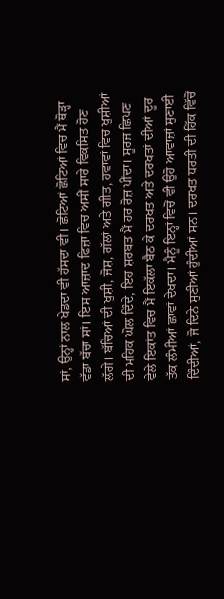ਸਾਂ, ਉਨ੍ਹਾਂ ਨਾਲ ਖੇਡਦਾ ਵੀ ਹੱਸਦਾ ਵੀ। ਛੋਟਿਆਂ ਛੋਟਿਆਂ ਵਿਚ ਮੈਂ ਥੋੜ੍ਹਾ ਵੱਡਾ ਬੱਚਾ ਸਾਂ। ਇਸ ਆਜ਼ਾਦ ਫਿਜ਼ਾ ਵਿਚ ਅਸੀਂ ਸਾਰੇ ਵਿਕਸਿਤ ਹੋਣ ਲੱਗੇ। ਬੱਚਿਆਂ ਦੀ ਖੁਸ਼ੀ, ਜੋਸ਼, ਗੱਲਾਂ ਅਤੇ ਗੀਤ, ਹਵਾਵਾਂ ਵਿਚ ਖੁਸ਼ੀਆਂ ਦੀ ਮਹਿਕ ਘੋਲ ਦਿੰਦੇ, ਇਹ ਸ਼ਰਬਤ ਮੈਂ ਹਰ ਰੋਜ਼ ਪੀਂਦਾ। ਸੂਰਜ ਛਿਪਣ ਵੇਲੇ ਇਕਾਂਤ ਵਿਚ ਮੈਂ ਇਕੱਲਾ ਬੈਠ ਕੇ ਦਰਖਤ ਅਤੇ ਦਰਖਤਾਂ ਦੀਆਂ ਦੂਰ ਤੱਕ ਲੰਮੀਆਂ ਛਾਵਾਂ ਦੇਖਦਾ। ਮੈਨੂੰ ਇਨ੍ਹਾਂ ਵਿਚੋਂ ਵੀ ਉਹੋ ਆਵਾਜ਼ਾਂ ਸੁਣਾਈ ਦਿੰਦੀਆਂ, ਜੋ ਦਿਨੇ ਸੁਣੀਆਂ ਹੁੰਦੀਆਂ ਸਨ। ਦਰਖਤ ਧਰਤੀ ਦੀ ਹਿੱਕ ਵਿੱਚੋਂ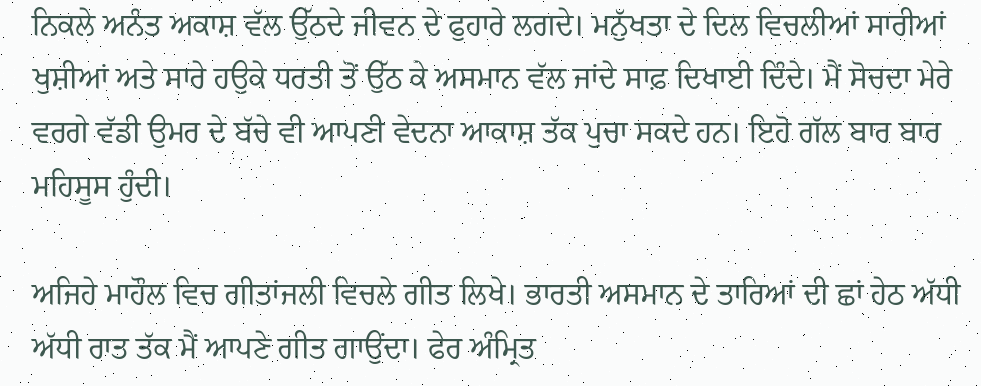ਨਿਕਲੇ ਅਨੰਤ ਅਕਾਸ਼ ਵੱਲ ਉੱਠਦੇ ਜੀਵਨ ਦੇ ਫੁਹਾਰੇ ਲਗਦੇ। ਮਨੁੱਖਤਾ ਦੇ ਦਿਲ ਵਿਚਲੀਆਂ ਸਾਰੀਆਂ ਖੁਸ਼ੀਆਂ ਅਤੇ ਸਾਰੇ ਹਉਕੇ ਧਰਤੀ ਤੋਂ ਉੱਠ ਕੇ ਅਸਮਾਨ ਵੱਲ ਜਾਂਦੇ ਸਾਫ਼ ਦਿਖਾਈ ਦਿੰਦੇ। ਮੈਂ ਸੋਚਦਾ ਮੇਰੇ ਵਰਗੇ ਵੱਡੀ ਉਮਰ ਦੇ ਬੱਚੇ ਵੀ ਆਪਣੀ ਵੇਦਨਾ ਆਕਾਸ਼ ਤੱਕ ਪੁਚਾ ਸਕਦੇ ਹਨ। ਇਹੋ ਗੱਲ ਬਾਰ ਬਾਰ ਮਹਿਸੂਸ ਹੁੰਦੀ।

ਅਜਿਹੇ ਮਾਹੌਲ ਵਿਚ ਗੀਤਾਂਜਲੀ ਵਿਚਲੇ ਗੀਤ ਲਿਖੇ। ਭਾਰਤੀ ਅਸਮਾਨ ਦੇ ਤਾਰਿਆਂ ਦੀ ਛਾਂ ਹੇਠ ਅੱਧੀ ਅੱਧੀ ਰਾਤ ਤੱਕ ਮੈਂ ਆਪਣੇ ਗੀਤ ਗਾਉਂਦਾ। ਫੇਰ ਅੰਮ੍ਰਿਤ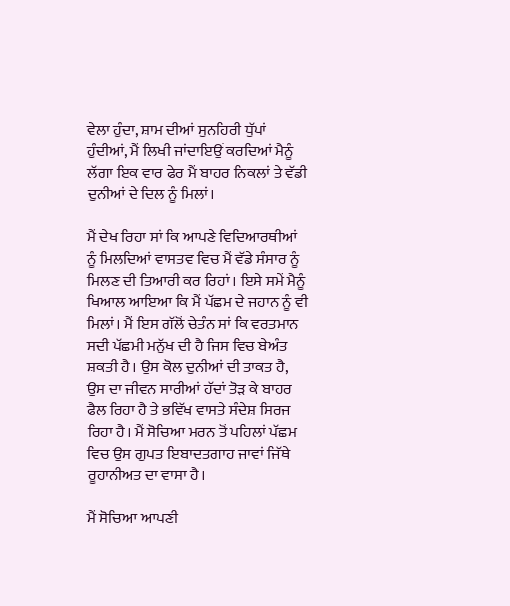ਵੇਲਾ ਹੁੰਦਾ, ਸ਼ਾਮ ਦੀਆਂ ਸੁਨਹਿਰੀ ਧੁੱਪਾਂ ਹੁੰਦੀਆਂ, ਮੈਂ ਲਿਖੀ ਜਾਂਦਾਇਉਂ ਕਰਦਿਆਂ ਮੈਨੂੰ ਲੱਗਾ ਇਕ ਵਾਰ ਫੇਰ ਮੈਂ ਬਾਹਰ ਨਿਕਲਾਂ ਤੇ ਵੱਡੀ ਦੁਨੀਆਂ ਦੇ ਦਿਲ ਨੂੰ ਮਿਲਾਂ।

ਮੈਂ ਦੇਖ ਰਿਹਾ ਸਾਂ ਕਿ ਆਪਣੇ ਵਿਦਿਆਰਥੀਆਂ ਨੂੰ ਮਿਲਦਿਆਂ ਵਾਸਤਵ ਵਿਚ ਮੈਂ ਵੱਡੇ ਸੰਸਾਰ ਨੂੰ ਮਿਲਣ ਦੀ ਤਿਆਰੀ ਕਰ ਰਿਹਾਂ। ਇਸੇ ਸਮੇਂ ਮੈਨੂੰ ਖਿਆਲ ਆਇਆ ਕਿ ਮੈਂ ਪੱਛਮ ਦੇ ਜਹਾਨ ਨੂੰ ਵੀ ਮਿਲਾਂ। ਮੈਂ ਇਸ ਗੱਲੋਂ ਚੇਤੰਨ ਸਾਂ ਕਿ ਵਰਤਮਾਨ ਸਦੀ ਪੱਛਮੀ ਮਨੁੱਖ ਦੀ ਹੈ ਜਿਸ ਵਿਚ ਬੇਅੰਤ ਸ਼ਕਤੀ ਹੈ। ਉਸ ਕੋਲ ਦੁਨੀਆਂ ਦੀ ਤਾਕਤ ਹੈ, ਉਸ ਦਾ ਜੀਵਨ ਸਾਰੀਆਂ ਹੱਦਾਂ ਤੋੜ ਕੇ ਬਾਹਰ ਫੈਲ ਰਿਹਾ ਹੈ ਤੇ ਭਵਿੱਖ ਵਾਸਤੇ ਸੰਦੇਸ਼ ਸਿਰਜ ਰਿਹਾ ਹੈ। ਮੈਂ ਸੋਚਿਆ ਮਰਨ ਤੋਂ ਪਹਿਲਾਂ ਪੱਛਮ ਵਿਚ ਉਸ ਗੁਪਤ ਇਬਾਦਤਗਾਹ ਜਾਵਾਂ ਜਿੱਥੇ ਰੂਹਾਨੀਅਤ ਦਾ ਵਾਸਾ ਹੈ।

ਮੈਂ ਸੋਚਿਆ ਆਪਣੀ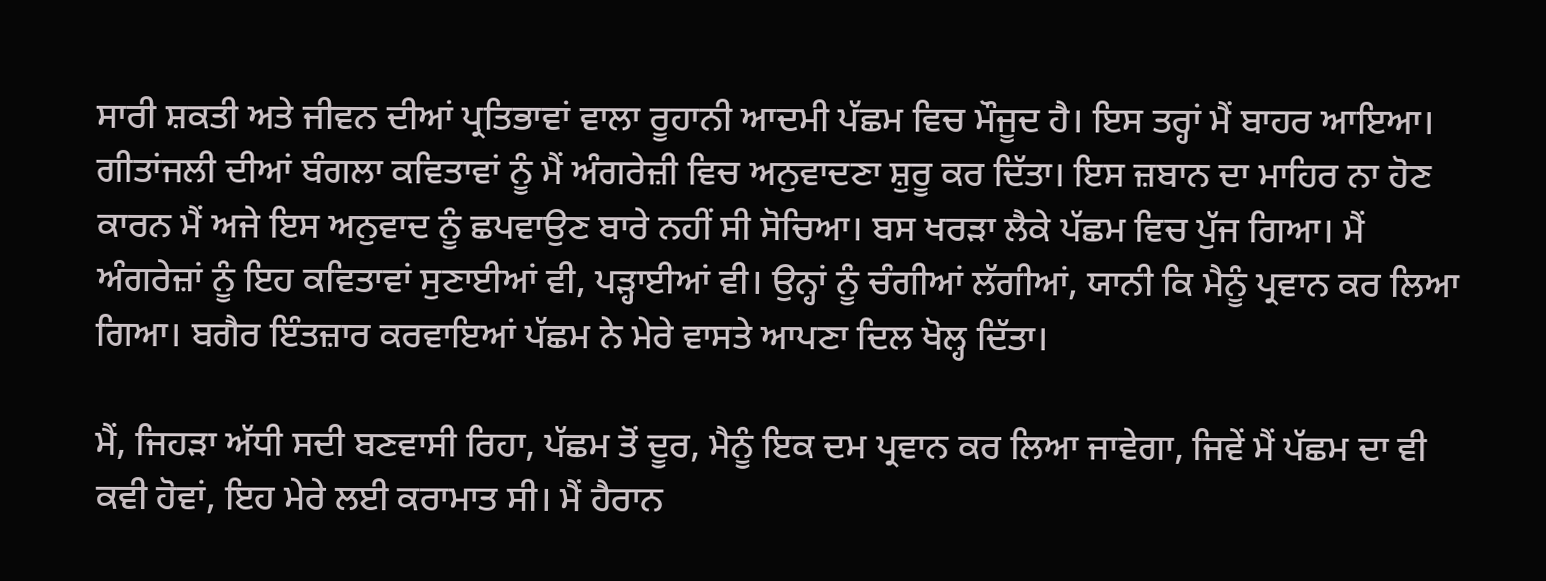ਸਾਰੀ ਸ਼ਕਤੀ ਅਤੇ ਜੀਵਨ ਦੀਆਂ ਪ੍ਰਤਿਭਾਵਾਂ ਵਾਲਾ ਰੂਹਾਨੀ ਆਦਮੀ ਪੱਛਮ ਵਿਚ ਮੌਜੂਦ ਹੈ। ਇਸ ਤਰ੍ਹਾਂ ਮੈਂ ਬਾਹਰ ਆਇਆ। ਗੀਤਾਂਜਲੀ ਦੀਆਂ ਬੰਗਲਾ ਕਵਿਤਾਵਾਂ ਨੂੰ ਮੈਂ ਅੰਗਰੇਜ਼ੀ ਵਿਚ ਅਨੁਵਾਦਣਾ ਸ਼ੁਰੂ ਕਰ ਦਿੱਤਾ। ਇਸ ਜ਼ਬਾਨ ਦਾ ਮਾਹਿਰ ਨਾ ਹੋਣ ਕਾਰਨ ਮੈਂ ਅਜੇ ਇਸ ਅਨੁਵਾਦ ਨੂੰ ਛਪਵਾਉਣ ਬਾਰੇ ਨਹੀਂ ਸੀ ਸੋਚਿਆ। ਬਸ ਖਰੜਾ ਲੈਕੇ ਪੱਛਮ ਵਿਚ ਪੁੱਜ ਗਿਆ। ਮੈਂ ਅੰਗਰੇਜ਼ਾਂ ਨੂੰ ਇਹ ਕਵਿਤਾਵਾਂ ਸੁਣਾਈਆਂ ਵੀ, ਪੜ੍ਹਾਈਆਂ ਵੀ। ਉਨ੍ਹਾਂ ਨੂੰ ਚੰਗੀਆਂ ਲੱਗੀਆਂ, ਯਾਨੀ ਕਿ ਮੈਨੂੰ ਪ੍ਰਵਾਨ ਕਰ ਲਿਆ ਗਿਆ। ਬਗੈਰ ਇੰਤਜ਼ਾਰ ਕਰਵਾਇਆਂ ਪੱਛਮ ਨੇ ਮੇਰੇ ਵਾਸਤੇ ਆਪਣਾ ਦਿਲ ਖੋਲ੍ਹ ਦਿੱਤਾ।

ਮੈਂ, ਜਿਹੜਾ ਅੱਧੀ ਸਦੀ ਬਣਵਾਸੀ ਰਿਹਾ, ਪੱਛਮ ਤੋਂ ਦੂਰ, ਮੈਨੂੰ ਇਕ ਦਮ ਪ੍ਰਵਾਨ ਕਰ ਲਿਆ ਜਾਵੇਗਾ, ਜਿਵੇਂ ਮੈਂ ਪੱਛਮ ਦਾ ਵੀ ਕਵੀ ਹੋਵਾਂ, ਇਹ ਮੇਰੇ ਲਈ ਕਰਾਮਾਤ ਸੀ। ਮੈਂ ਹੈਰਾਨ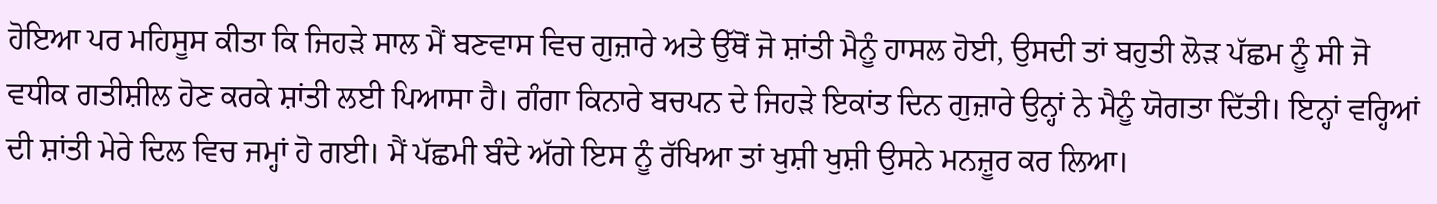ਹੋਇਆ ਪਰ ਮਹਿਸੂਸ ਕੀਤਾ ਕਿ ਜਿਹੜੇ ਸਾਲ ਮੈਂ ਬਣਵਾਸ ਵਿਚ ਗੁਜ਼ਾਰੇ ਅਤੇ ਉੱਥੋਂ ਜੋ ਸ਼ਾਂਤੀ ਮੈਨੂੰ ਹਾਸਲ ਹੋਈ, ਉਸਦੀ ਤਾਂ ਬਹੁਤੀ ਲੋੜ ਪੱਛਮ ਨੂੰ ਸੀ ਜੋ ਵਧੀਕ ਗਤੀਸ਼ੀਲ ਹੋਣ ਕਰਕੇ ਸ਼ਾਂਤੀ ਲਈ ਪਿਆਸਾ ਹੈ। ਗੰਗਾ ਕਿਨਾਰੇ ਬਚਪਨ ਦੇ ਜਿਹੜੇ ਇਕਾਂਤ ਦਿਨ ਗੁਜ਼ਾਰੇ ਉਨ੍ਹਾਂ ਨੇ ਮੈਨੂੰ ਯੋਗਤਾ ਦਿੱਤੀ। ਇਨ੍ਹਾਂ ਵਰ੍ਹਿਆਂ ਦੀ ਸ਼ਾਂਤੀ ਮੇਰੇ ਦਿਲ ਵਿਚ ਜਮ੍ਹਾਂ ਹੋ ਗਈ। ਮੈਂ ਪੱਛਮੀ ਬੰਦੇ ਅੱਗੇ ਇਸ ਨੂੰ ਰੱਖਿਆ ਤਾਂ ਖੁਸ਼ੀ ਖੁਸ਼ੀ ਉਸਨੇ ਮਨਜ਼ੂਰ ਕਰ ਲਿਆ।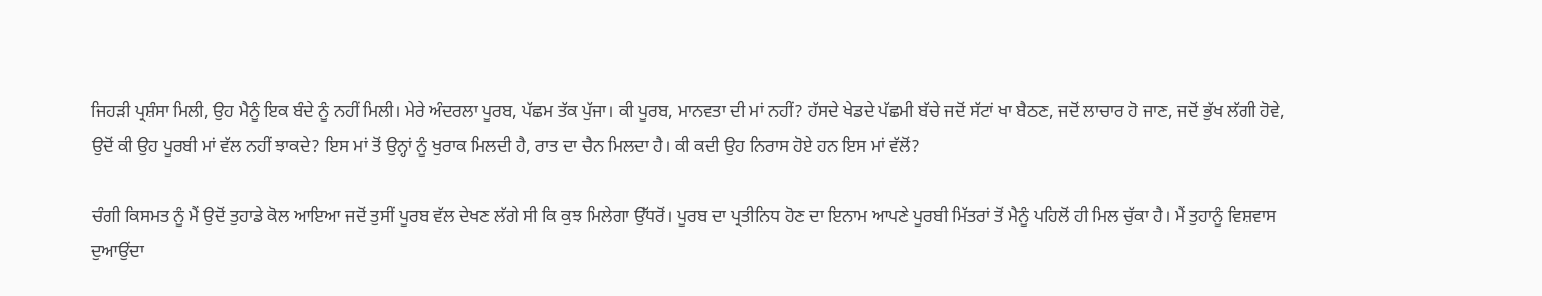ਜਿਹੜੀ ਪ੍ਰਸ਼ੰਸਾ ਮਿਲੀ, ਉਹ ਮੈਨੂੰ ਇਕ ਬੰਦੇ ਨੂੰ ਨਹੀਂ ਮਿਲੀ। ਮੇਰੇ ਅੰਦਰਲਾ ਪੂਰਬ, ਪੱਛਮ ਤੱਕ ਪੁੱਜਾ। ਕੀ ਪੂਰਬ, ਮਾਨਵਤਾ ਦੀ ਮਾਂ ਨਹੀਂ? ਹੱਸਦੇ ਖੇਡਦੇ ਪੱਛਮੀ ਬੱਚੇ ਜਦੋਂ ਸੱਟਾਂ ਖਾ ਬੈਠਣ, ਜਦੋਂ ਲਾਚਾਰ ਹੋ ਜਾਣ, ਜਦੋਂ ਭੁੱਖ ਲੱਗੀ ਹੋਵੇ, ਉਦੋਂ ਕੀ ਉਹ ਪੂਰਬੀ ਮਾਂ ਵੱਲ ਨਹੀਂ ਝਾਕਦੇ? ਇਸ ਮਾਂ ਤੋਂ ਉਨ੍ਹਾਂ ਨੂੰ ਖੁਰਾਕ ਮਿਲਦੀ ਹੈ, ਰਾਤ ਦਾ ਚੈਨ ਮਿਲਦਾ ਹੈ। ਕੀ ਕਦੀ ਉਹ ਨਿਰਾਸ ਹੋਏ ਹਨ ਇਸ ਮਾਂ ਵੱਲੋਂ?

ਚੰਗੀ ਕਿਸਮਤ ਨੂੰ ਮੈਂ ਉਦੋਂ ਤੁਹਾਡੇ ਕੋਲ ਆਇਆ ਜਦੋਂ ਤੁਸੀਂ ਪੂਰਬ ਵੱਲ ਦੇਖਣ ਲੱਗੇ ਸੀ ਕਿ ਕੁਝ ਮਿਲੇਗਾ ਉੱਧਰੋਂ। ਪੂਰਬ ਦਾ ਪ੍ਰਤੀਨਿਧ ਹੋਣ ਦਾ ਇਨਾਮ ਆਪਣੇ ਪੂਰਬੀ ਮਿੱਤਰਾਂ ਤੋਂ ਮੈਨੂੰ ਪਹਿਲੋਂ ਹੀ ਮਿਲ ਚੁੱਕਾ ਹੈ। ਮੈਂ ਤੁਹਾਨੂੰ ਵਿਸ਼ਵਾਸ ਦੁਆਉਂਦਾ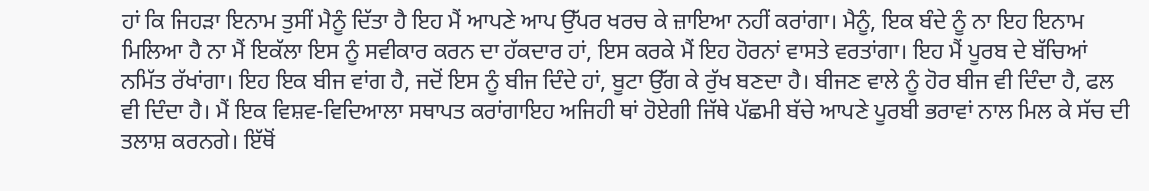ਹਾਂ ਕਿ ਜਿਹੜਾ ਇਨਾਮ ਤੁਸੀਂ ਮੈਨੂੰ ਦਿੱਤਾ ਹੈ ਇਹ ਮੈਂ ਆਪਣੇ ਆਪ ਉੱਪਰ ਖਰਚ ਕੇ ਜ਼ਾਇਆ ਨਹੀਂ ਕਰਾਂਗਾ। ਮੈਨੂੰ, ਇਕ ਬੰਦੇ ਨੂੰ ਨਾ ਇਹ ਇਨਾਮ ਮਿਲਿਆ ਹੈ ਨਾ ਮੈਂ ਇਕੱਲਾ ਇਸ ਨੂੰ ਸਵੀਕਾਰ ਕਰਨ ਦਾ ਹੱਕਦਾਰ ਹਾਂ, ਇਸ ਕਰਕੇ ਮੈਂ ਇਹ ਹੋਰਨਾਂ ਵਾਸਤੇ ਵਰਤਾਂਗਾ। ਇਹ ਮੈਂ ਪੂਰਬ ਦੇ ਬੱਚਿਆਂ ਨਮਿੱਤ ਰੱਖਾਂਗਾ। ਇਹ ਇਕ ਬੀਜ ਵਾਂਗ ਹੈ, ਜਦੋਂ ਇਸ ਨੂੰ ਬੀਜ ਦਿੰਦੇ ਹਾਂ, ਬੂਟਾ ਉੱਗ ਕੇ ਰੁੱਖ ਬਣਦਾ ਹੈ। ਬੀਜਣ ਵਾਲੇ ਨੂੰ ਹੋਰ ਬੀਜ ਵੀ ਦਿੰਦਾ ਹੈ, ਫਲ ਵੀ ਦਿੰਦਾ ਹੈ। ਮੈਂ ਇਕ ਵਿਸ਼ਵ-ਵਿਦਿਆਲਾ ਸਥਾਪਤ ਕਰਾਂਗਾਇਹ ਅਜਿਹੀ ਥਾਂ ਹੋਏਗੀ ਜਿੱਥੇ ਪੱਛਮੀ ਬੱਚੇ ਆਪਣੇ ਪੂਰਬੀ ਭਰਾਵਾਂ ਨਾਲ ਮਿਲ ਕੇ ਸੱਚ ਦੀ ਤਲਾਸ਼ ਕਰਨਗੇ। ਇੱਥੋਂ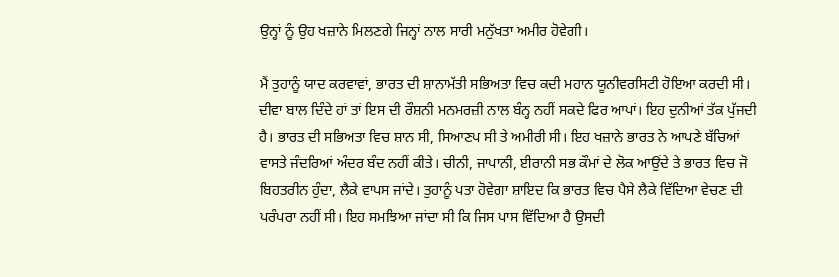ਉਨ੍ਹਾਂ ਨੂੰ ਉਹ ਖਜ਼ਾਨੇ ਮਿਲਣਗੇ ਜਿਨ੍ਹਾਂ ਨਾਲ ਸਾਰੀ ਮਨੁੱਖਤਾ ਅਮੀਰ ਹੋਵੇਗੀ।

ਮੈਂ ਤੁਹਾਨੂੰ ਯਾਦ ਕਰਵਾਵਾਂ, ਭਾਰਤ ਦੀ ਸ਼ਾਨਾਮੱਤੀ ਸਭਿਅਤਾ ਵਿਚ ਕਦੀ ਮਹਾਨ ਯੂਨੀਵਰਸਿਟੀ ਹੋਇਆ ਕਰਦੀ ਸੀ। ਦੀਵਾ ਬਾਲ ਦਿੰਦੇ ਹਾਂ ਤਾਂ ਇਸ ਦੀ ਰੌਸ਼ਨੀ ਮਨਮਰਜ਼ੀ ਨਾਲ ਬੰਨ੍ਹ ਨਹੀਂ ਸਕਦੇ ਫਿਰ ਆਪਾਂ। ਇਹ ਦੁਨੀਆਂ ਤੱਕ ਪੁੱਜਦੀ ਹੈ। ਭਾਰਤ ਦੀ ਸਭਿਅਤਾ ਵਿਚ ਸ਼ਾਨ ਸੀ, ਸਿਆਣਪ ਸੀ ਤੇ ਅਮੀਰੀ ਸੀ। ਇਹ ਖਜ਼ਾਨੇ ਭਾਰਤ ਨੇ ਆਪਣੇ ਬੱਚਿਆਂ ਵਾਸਤੇ ਜੰਦਰਿਆਂ ਅੰਦਰ ਬੰਦ ਨਹੀਂ ਕੀਤੇ। ਚੀਨੀ, ਜਾਪਾਨੀ, ਈਰਾਨੀ ਸਭ ਕੌਮਾਂ ਦੇ ਲੋਕ ਆਉਂਦੇ ਤੇ ਭਾਰਤ ਵਿਚ ਜੋ ਬਿਹਤਰੀਨ ਹੁੰਦਾ, ਲੈਕੇ ਵਾਪਸ ਜਾਂਦੇ। ਤੁਹਾਨੂੰ ਪਤਾ ਹੋਵੇਗਾ ਸ਼ਾਇਦ ਕਿ ਭਾਰਤ ਵਿਚ ਪੈਸੇ ਲੈਕੇ ਵਿੱਦਿਆ ਵੇਚਣ ਦੀ ਪਰੰਪਰਾ ਨਹੀਂ ਸੀ। ਇਹ ਸਮਝਿਆ ਜਾਂਦਾ ਸੀ ਕਿ ਜਿਸ ਪਾਸ ਵਿੱਦਿਆ ਹੈ ਉਸਦੀ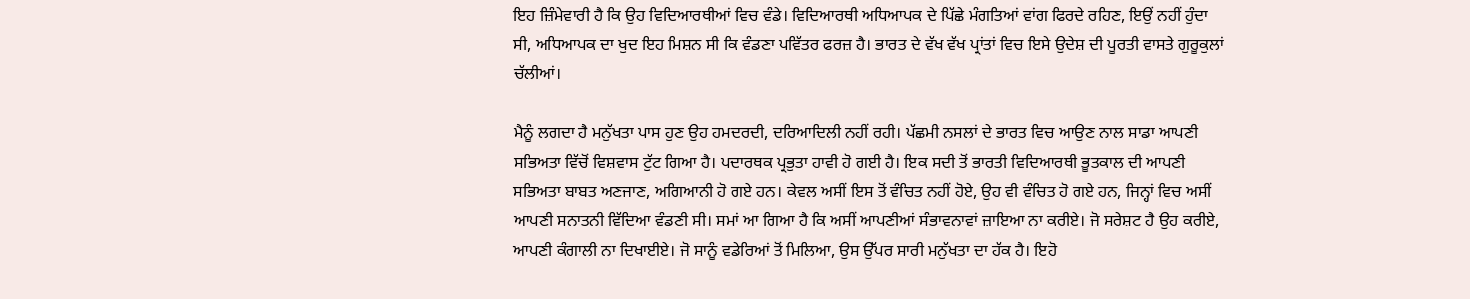ਇਹ ਜ਼ਿੰਮੇਵਾਰੀ ਹੈ ਕਿ ਉਹ ਵਿਦਿਆਰਥੀਆਂ ਵਿਚ ਵੰਡੇ। ਵਿਦਿਆਰਥੀ ਅਧਿਆਪਕ ਦੇ ਪਿੱਛੇ ਮੰਗਤਿਆਂ ਵਾਂਗ ਫਿਰਦੇ ਰਹਿਣ, ਇਉਂ ਨਹੀਂ ਹੁੰਦਾ ਸੀ, ਅਧਿਆਪਕ ਦਾ ਖੁਦ ਇਹ ਮਿਸ਼ਨ ਸੀ ਕਿ ਵੰਡਣਾ ਪਵਿੱਤਰ ਫਰਜ਼ ਹੈ। ਭਾਰਤ ਦੇ ਵੱਖ ਵੱਖ ਪ੍ਰਾਂਤਾਂ ਵਿਚ ਇਸੇ ਉਦੇਸ਼ ਦੀ ਪੂਰਤੀ ਵਾਸਤੇ ਗੁਰੂਕੁਲਾਂ ਚੱਲੀਆਂ।

ਮੈਨੂੰ ਲਗਦਾ ਹੈ ਮਨੁੱਖਤਾ ਪਾਸ ਹੁਣ ਉਹ ਹਮਦਰਦੀ, ਦਰਿਆਦਿਲੀ ਨਹੀਂ ਰਹੀ। ਪੱਛਮੀ ਨਸਲਾਂ ਦੇ ਭਾਰਤ ਵਿਚ ਆਉਣ ਨਾਲ ਸਾਡਾ ਆਪਣੀ ਸਭਿਅਤਾ ਵਿੱਚੋਂ ਵਿਸ਼ਵਾਸ ਟੁੱਟ ਗਿਆ ਹੈ। ਪਦਾਰਥਕ ਪ੍ਰਭੁਤਾ ਹਾਵੀ ਹੋ ਗਈ ਹੈ। ਇਕ ਸਦੀ ਤੋਂ ਭਾਰਤੀ ਵਿਦਿਆਰਥੀ ਭੂਤਕਾਲ ਦੀ ਆਪਣੀ ਸਭਿਅਤਾ ਬਾਬਤ ਅਣਜਾਣ, ਅਗਿਆਨੀ ਹੋ ਗਏ ਹਨ। ਕੇਵਲ ਅਸੀਂ ਇਸ ਤੋਂ ਵੰਚਿਤ ਨਹੀਂ ਹੋਏ, ਉਹ ਵੀ ਵੰਚਿਤ ਹੋ ਗਏ ਹਨ, ਜਿਨ੍ਹਾਂ ਵਿਚ ਅਸੀਂ ਆਪਣੀ ਸਨਾਤਨੀ ਵਿੱਦਿਆ ਵੰਡਣੀ ਸੀ। ਸਮਾਂ ਆ ਗਿਆ ਹੈ ਕਿ ਅਸੀਂ ਆਪਣੀਆਂ ਸੰਭਾਵਨਾਵਾਂ ਜ਼ਾਇਆ ਨਾ ਕਰੀਏ। ਜੋ ਸਰੇਸ਼ਟ ਹੈ ਉਹ ਕਰੀਏ, ਆਪਣੀ ਕੰਗਾਲੀ ਨਾ ਦਿਖਾਈਏ। ਜੋ ਸਾਨੂੰ ਵਡੇਰਿਆਂ ਤੋਂ ਮਿਲਿਆ, ਉਸ ਉੱਪਰ ਸਾਰੀ ਮਨੁੱਖਤਾ ਦਾ ਹੱਕ ਹੈ। ਇਹੋ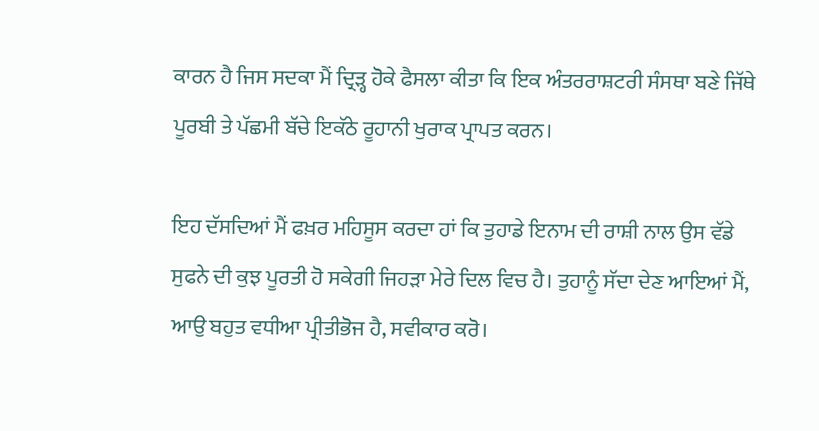ਕਾਰਨ ਹੈ ਜਿਸ ਸਦਕਾ ਮੈਂ ਦ੍ਰਿੜ੍ਹ ਹੋਕੇ ਫੈਸਲਾ ਕੀਤਾ ਕਿ ਇਕ ਅੰਤਰਰਾਸ਼ਟਰੀ ਸੰਸਥਾ ਬਣੇ ਜਿੱਥੇ ਪੂਰਬੀ ਤੇ ਪੱਛਮੀ ਬੱਚੇ ਇਕੱਠੇ ਰੂਹਾਨੀ ਖੁਰਾਕ ਪ੍ਰਾਪਤ ਕਰਨ।

ਇਹ ਦੱਸਦਿਆਂ ਮੈਂ ਫਖ਼ਰ ਮਹਿਸੂਸ ਕਰਦਾ ਹਾਂ ਕਿ ਤੁਹਾਡੇ ਇਨਾਮ ਦੀ ਰਾਸ਼ੀ ਨਾਲ ਉਸ ਵੱਡੇ ਸੁਫਨੇ ਦੀ ਕੁਝ ਪੂਰਤੀ ਹੋ ਸਕੇਗੀ ਜਿਹੜਾ ਮੇਰੇ ਦਿਲ ਵਿਚ ਹੈ। ਤੁਹਾਨੂੰ ਸੱਦਾ ਦੇਣ ਆਇਆਂ ਮੈਂ, ਆਉ ਬਹੁਤ ਵਧੀਆ ਪ੍ਰੀਤੀਭੋਜ ਹੈ, ਸਵੀਕਾਰ ਕਰੋ।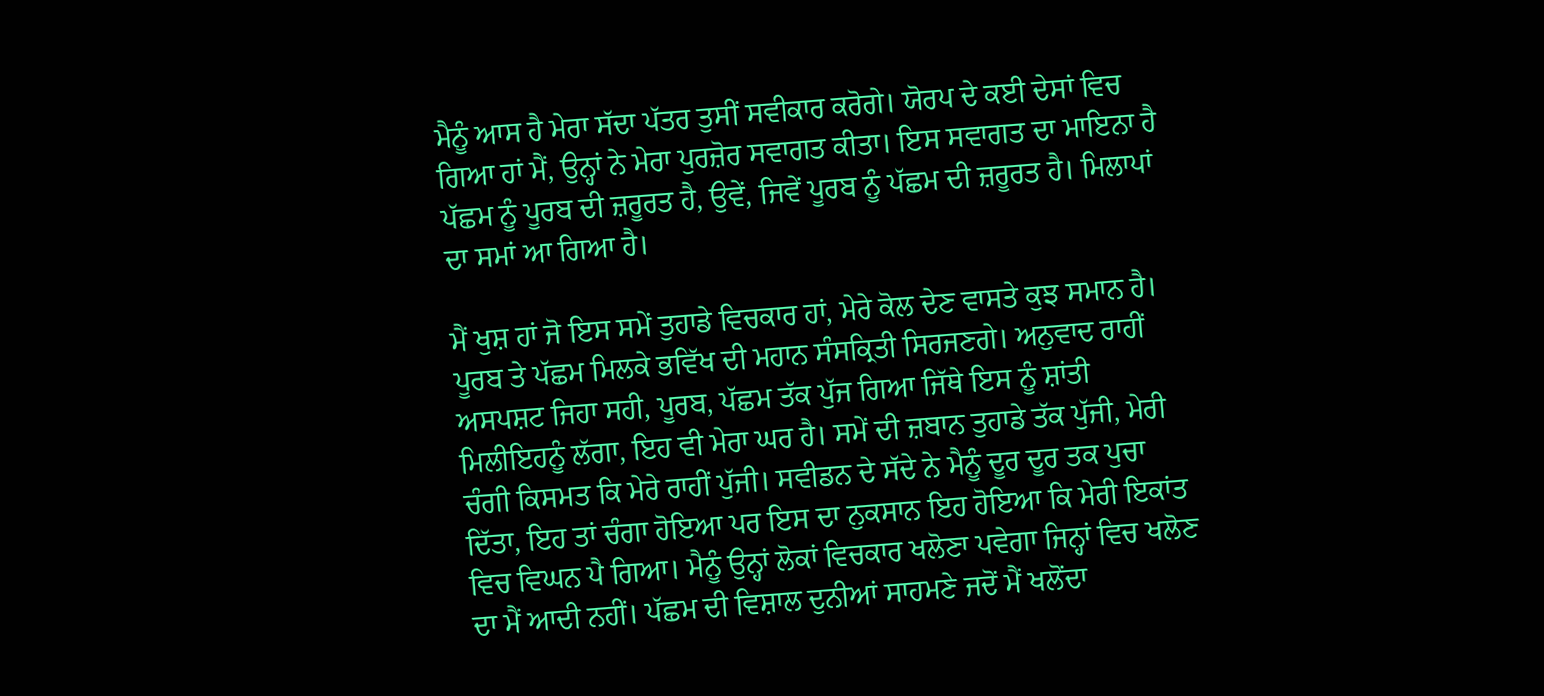ਮੈਨੂੰ ਆਸ ਹੈ ਮੇਰਾ ਸੱਦਾ ਪੱਤਰ ਤੁਸੀਂ ਸਵੀਕਾਰ ਕਰੋਗੇ। ਯੋਰਪ ਦੇ ਕਈ ਦੇਸਾਂ ਵਿਚ ਗਿਆ ਹਾਂ ਮੈਂ, ਉਨ੍ਹਾਂ ਨੇ ਮੇਰਾ ਪੁਰਜ਼ੋਰ ਸਵਾਗਤ ਕੀਤਾ। ਇਸ ਸਵਾਗਤ ਦਾ ਮਾਇਨਾ ਹੈ ਪੱਛਮ ਨੂੰ ਪੂਰਬ ਦੀ ਜ਼ਰੂਰਤ ਹੈ, ਉਵੇਂ, ਜਿਵੇਂ ਪੂਰਬ ਨੂੰ ਪੱਛਮ ਦੀ ਜ਼ਰੂਰਤ ਹੈ। ਮਿਲਾਪਾਂ ਦਾ ਸਮਾਂ ਆ ਗਿਆ ਹੈ।

ਮੈਂ ਖੁਸ਼ ਹਾਂ ਜੋ ਇਸ ਸਮੇਂ ਤੁਹਾਡੇ ਵਿਚਕਾਰ ਹਾਂ, ਮੇਰੇ ਕੋਲ ਦੇਣ ਵਾਸਤੇ ਕੁਝ ਸਮਾਨ ਹੈ। ਪੂਰਬ ਤੇ ਪੱਛਮ ਮਿਲਕੇ ਭਵਿੱਖ ਦੀ ਮਹਾਨ ਸੰਸਕ੍ਰਿਤੀ ਸਿਰਜਣਗੇ। ਅਨੁਵਾਦ ਰਾਹੀਂ ਅਸਪਸ਼ਟ ਜਿਹਾ ਸਹੀ, ਪੂਰਬ, ਪੱਛਮ ਤੱਕ ਪੁੱਜ ਗਿਆ ਜਿੱਥੇ ਇਸ ਨੂੰ ਸ਼ਾਂਤੀ ਮਿਲੀਇਹਨੂੰ ਲੱਗਾ, ਇਹ ਵੀ ਮੇਰਾ ਘਰ ਹੈ। ਸਮੇਂ ਦੀ ਜ਼ਬਾਨ ਤੁਹਾਡੇ ਤੱਕ ਪੁੱਜੀ, ਮੇਰੀ ਚੰਗੀ ਕਿਸਮਤ ਕਿ ਮੇਰੇ ਰਾਹੀਂ ਪੁੱਜੀ। ਸਵੀਡਨ ਦੇ ਸੱਦੇ ਨੇ ਮੈਨੂੰ ਦੂਰ ਦੂਰ ਤਕ ਪੁਚਾ ਦਿੱਤਾ, ਇਹ ਤਾਂ ਚੰਗਾ ਹੋਇਆ ਪਰ ਇਸ ਦਾ ਨੁਕਸਾਨ ਇਹ ਹੋਇਆ ਕਿ ਮੇਰੀ ਇਕਾਂਤ ਵਿਚ ਵਿਘਨ ਪੈ ਗਿਆ। ਮੈਨੂੰ ਉਨ੍ਹਾਂ ਲੋਕਾਂ ਵਿਚਕਾਰ ਖਲੋਣਾ ਪਵੇਗਾ ਜਿਨ੍ਹਾਂ ਵਿਚ ਖਲੋਣ ਦਾ ਮੈਂ ਆਦੀ ਨਹੀਂ। ਪੱਛਮ ਦੀ ਵਿਸ਼ਾਲ ਦੁਨੀਆਂ ਸਾਹਮਣੇ ਜਦੋਂ ਮੈਂ ਖਲੋਂਦਾ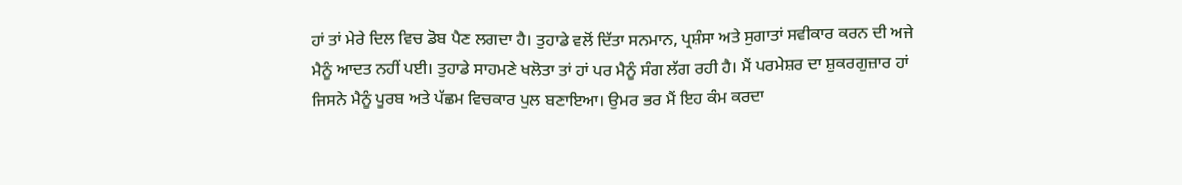ਹਾਂ ਤਾਂ ਮੇਰੇ ਦਿਲ ਵਿਚ ਡੋਬ ਪੈਣ ਲਗਦਾ ਹੈ। ਤੁਹਾਡੇ ਵਲੋਂ ਦਿੱਤਾ ਸਨਮਾਨ, ਪ੍ਰਸ਼ੰਸਾ ਅਤੇ ਸੁਗਾਤਾਂ ਸਵੀਕਾਰ ਕਰਨ ਦੀ ਅਜੇ ਮੈਨੂੰ ਆਦਤ ਨਹੀਂ ਪਈ। ਤੁਹਾਡੇ ਸਾਹਮਣੇ ਖਲੋਤਾ ਤਾਂ ਹਾਂ ਪਰ ਮੈਨੂੰ ਸੰਗ ਲੱਗ ਰਹੀ ਹੈ। ਮੈਂ ਪਰਮੇਸ਼ਰ ਦਾ ਸ਼ੁਕਰਗੁਜ਼ਾਰ ਹਾਂ ਜਿਸਨੇ ਮੈਨੂੰ ਪੂਰਬ ਅਤੇ ਪੱਛਮ ਵਿਚਕਾਰ ਪੁਲ ਬਣਾਇਆ। ਉਮਰ ਭਰ ਮੈਂ ਇਹ ਕੰਮ ਕਰਦਾ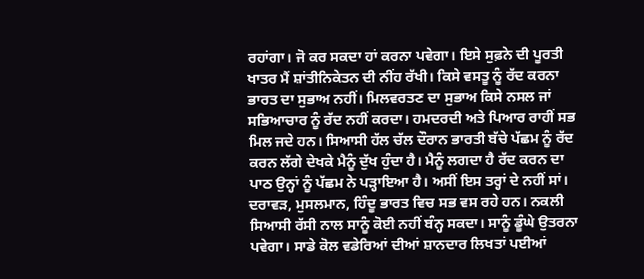ਰਹਾਂਗਾ। ਜੋ ਕਰ ਸਕਦਾ ਹਾਂ ਕਰਨਾ ਪਵੇਗਾ। ਇਸੇ ਸੁਫ਼ਨੇ ਦੀ ਪੂਰਤੀ ਖਾਤਰ ਮੈਂ ਸ਼ਾਂਤੀਨਿਕੇਤਨ ਦੀ ਨੀਂਹ ਰੱਖੀ। ਕਿਸੇ ਵਸਤੂ ਨੂੰ ਰੱਦ ਕਰਨਾ ਭਾਰਤ ਦਾ ਸੁਭਾਅ ਨਹੀਂ। ਮਿਲਵਰਤਣ ਦਾ ਸੁਭਾਅ ਕਿਸੇ ਨਸਲ ਜਾਂ ਸਭਿਆਚਾਰ ਨੂੰ ਰੱਦ ਨਹੀਂ ਕਰਦਾ। ਹਮਦਰਦੀ ਅਤੇ ਪਿਆਰ ਰਾਹੀਂ ਸਭ ਮਿਲ ਜਦੇ ਹਨ। ਸਿਆਸੀ ਹੱਲ ਚੱਲ ਦੌਰਾਨ ਭਾਰਤੀ ਬੱਚੇ ਪੱਛਮ ਨੂੰ ਰੱਦ ਕਰਨ ਲੱਗੇ ਦੇਖਕੇ ਮੈਨੂੰ ਦੁੱਖ ਹੁੰਦਾ ਹੈ। ਮੈਨੂੰ ਲਗਦਾ ਹੈ ਰੱਦ ਕਰਨ ਦਾ ਪਾਠ ਉਨ੍ਹਾਂ ਨੂੰ ਪੱਛਮ ਨੇ ਪੜ੍ਹਾਇਆ ਹੈ। ਅਸੀਂ ਇਸ ਤਰ੍ਹਾਂ ਦੇ ਨਹੀਂ ਸਾਂ। ਦਰਾਵੜ, ਮੁਸਲਮਾਨ, ਹਿੰਦੂ ਭਾਰਤ ਵਿਚ ਸਭ ਵਸ ਰਹੇ ਹਨ। ਨਕਲੀ ਸਿਆਸੀ ਰੱਸੀ ਨਾਲ ਸਾਨੂੰ ਕੋਈ ਨਹੀਂ ਬੰਨ੍ਹ ਸਕਦਾ। ਸਾਨੂੰ ਡੂੰਘੇ ਉਤਰਨਾ ਪਵੇਗਾ। ਸਾਡੇ ਕੋਲ ਵਡੇਰਿਆਂ ਦੀਆਂ ਸ਼ਾਨਦਾਰ ਲਿਖਤਾਂ ਪਈਆਂ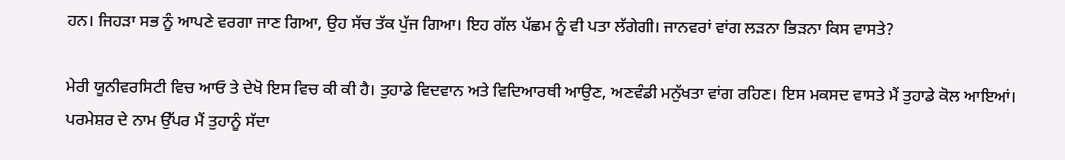ਹਨ। ਜਿਹੜਾ ਸਭ ਨੂੰ ਆਪਣੇ ਵਰਗਾ ਜਾਣ ਗਿਆ, ਉਹ ਸੱਚ ਤੱਕ ਪੁੱਜ ਗਿਆ। ਇਹ ਗੱਲ ਪੱਛਮ ਨੂੰ ਵੀ ਪਤਾ ਲੱਗੇਗੀ। ਜਾਨਵਰਾਂ ਵਾਂਗ ਲੜਨਾ ਭਿੜਨਾ ਕਿਸ ਵਾਸਤੇ?

ਮੇਰੀ ਯੂਨੀਵਰਸਿਟੀ ਵਿਚ ਆਓ ਤੇ ਦੇਖੋ ਇਸ ਵਿਚ ਕੀ ਕੀ ਹੈ। ਤੁਹਾਡੇ ਵਿਦਵਾਨ ਅਤੇ ਵਿਦਿਆਰਥੀ ਆਉਣ, ਅਣਵੰਡੀ ਮਨੁੱਖਤਾ ਵਾਂਗ ਰਹਿਣ। ਇਸ ਮਕਸਦ ਵਾਸਤੇ ਮੈਂ ਤੁਹਾਡੇ ਕੋਲ ਆਇਆਂ। ਪਰਮੇਸ਼ਰ ਦੇ ਨਾਮ ਉੱਪਰ ਮੈਂ ਤੁਹਾਨੂੰ ਸੱਦਾ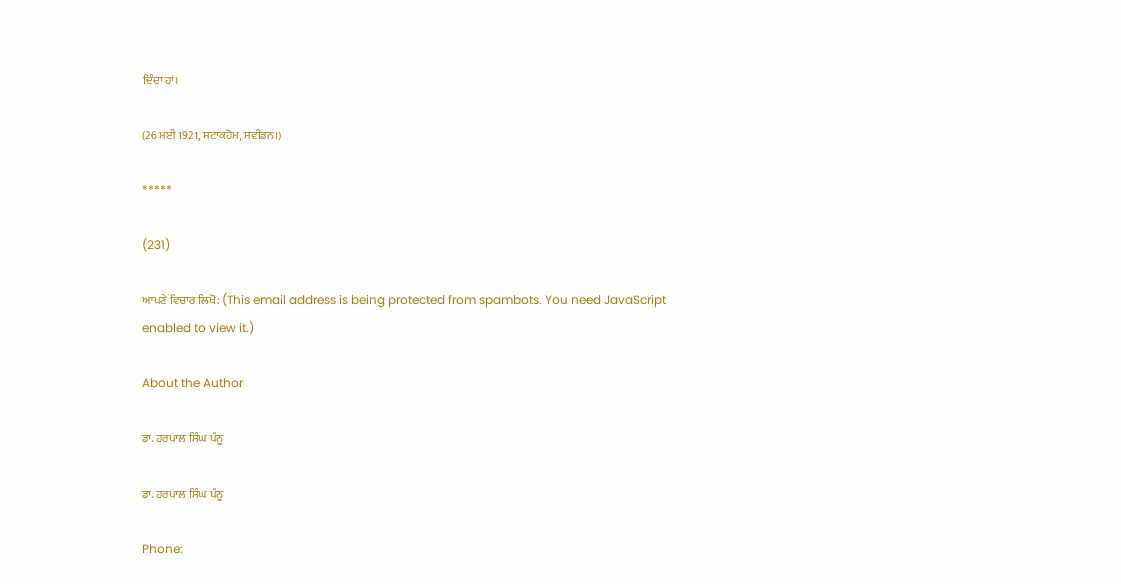ਦਿੰਦਾ ਹਾਂ।

(26 ਮਈ 1921, ਸਟਾਕਹੋਮ, ਸਵੀਡਨ।)

*****

(231)

ਆਪਣੇ ਵਿਚਾਰ ਲਿਖੋ: (This email address is being protected from spambots. You need JavaScript enabled to view it.)

About the Author

ਡਾ. ਹਰਪਾਲ ਸਿੰਘ ਪੰਨੂ

ਡਾ. ਹਰਪਾਲ ਸਿੰਘ ਪੰਨੂ

Phone: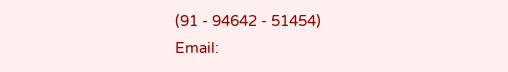(91 - 94642 - 51454)
Email: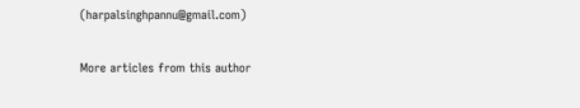(harpalsinghpannu@gmail.com)

More articles from this author